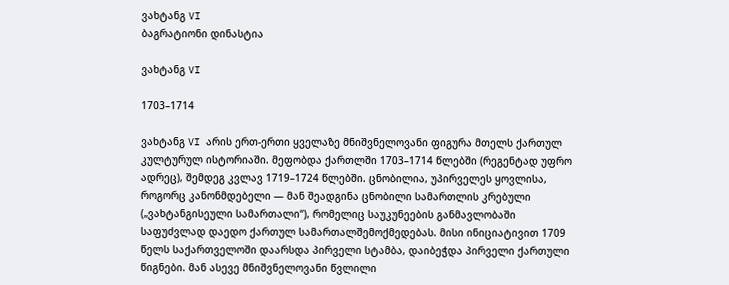ვახტანგ VI
ბაგრატიონი დინასტია

ვახტანგ VI

1703–1714

ვახტანგ VI არის ერთ-ერთი ყველაზე მნიშვნელოვანი ფიგურა მთელს ქართულ კულტურულ ისტორიაში. მეფობდა ქართლში 1703–1714 წლებში (რეგენტად უფრო ადრეც), შემდეგ კვლავ 1719–1724 წლებში. ცნობილია, უპირველეს ყოვლისა, როგორც კანონმდებელი — მან შეადგინა ცნობილი სამართლის კრებული („ვახტანგისეული სამართალი“), რომელიც საუკუნეების განმავლობაში საფუძვლად დაედო ქართულ სამართალშემოქმედებას. მისი ინიციატივით 1709 წელს საქართველოში დაარსდა პირველი სტამბა, დაიბეჭდა პირველი ქართული წიგნები. მან ასევე მნიშვნელოვანი წვლილი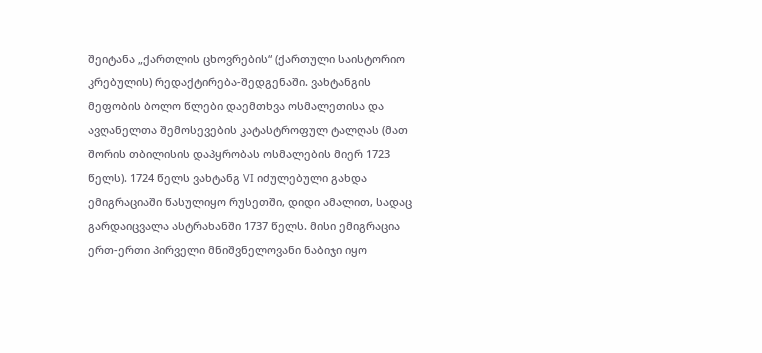შეიტანა „ქართლის ცხოვრების“ (ქართული საისტორიო კრებულის) რედაქტირება-შედგენაში. ვახტანგის მეფობის ბოლო წლები დაემთხვა ოსმალეთისა და ავღანელთა შემოსევების კატასტროფულ ტალღას (მათ შორის თბილისის დაპყრობას ოსმალების მიერ 1723 წელს). 1724 წელს ვახტანგ VI იძულებული გახდა ემიგრაციაში წასულიყო რუსეთში, დიდი ამალით, სადაც გარდაიცვალა ასტრახანში 1737 წელს. მისი ემიგრაცია ერთ-ერთი პირველი მნიშვნელოვანი ნაბიჯი იყო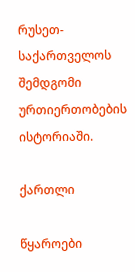რუსეთ-საქართველოს შემდგომი ურთიერთობების ისტორიაში.

ქართლი

წყაროები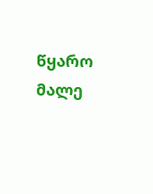წყარო მალე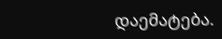დაემატება.